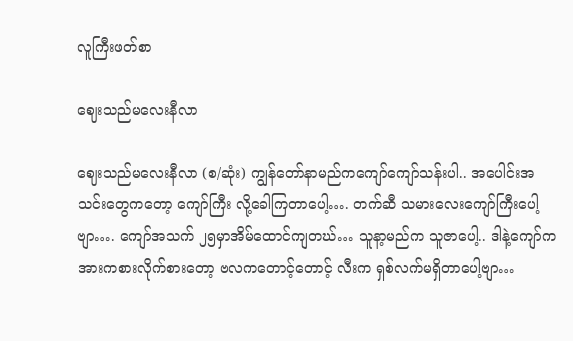လူကြီးဖတ်စာ

ဈေးသည်မလေးနီလာ

ဈေးသည်မလေးနီလာ (စ/ဆုံး) ကျွန်တော်နာမည်ကကျော်ကျော်သန်းပါ.. အပေါင်းအသင်းတွေကတော့ ကျော်ကြီး လို့ခေါကြတာပေါ့…. တက်ဆီ သမားလေးကျော်ကြီးပေါ့ဗျာ…. ကျော်အသက် ၂၅မှာအိမ်ထောင်ကျတဃ်… သူနာ့မည်က သူဇာပေါ့.. ဒါနဲ့ကျော်က အားကစားလိုက်စားတော့ ဗလကတောင့်တောင့် လီးက ရှစ်လက်မရှိတာပေါ့ဗျာ…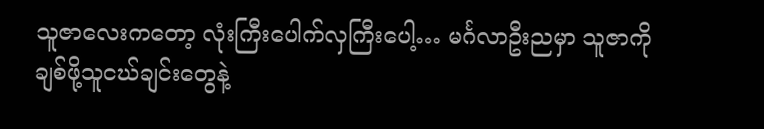သူဇာလေးကတော့ လုံးကြီးပေါက်လှကြီးပေါ့… မင်္ဂလာဦးညမှာ သူဇာကိုချစ်ဖို့သူငဃ်ချင်းတွေနဲ့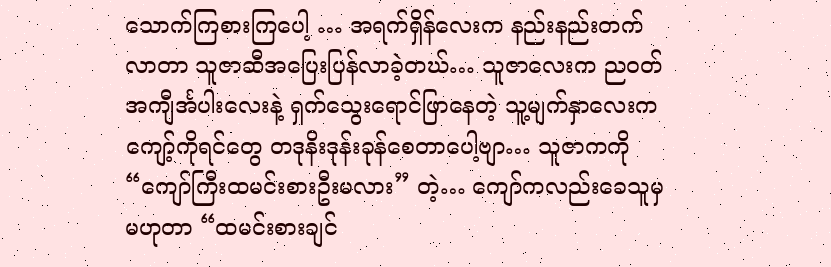သောက်ကြစားကြပေါ့ … အရက်ရှိန်လေးက နည်းနည်းတက်လာတာ သူဇာဆီအပြေးပြန်လာခဲ့တဃ်… သူဇာလေးက ညဝတ်အကျီင်္အပါးလေးနဲ့ ရှက်သွေးရောင်ဖြာနေတဲ့ သူ့မျက်နှာလေးက ကျော့်ကိုရင်တွေ တဒုနိးဒုန်းခုန်စေတာပေါ့ဗျာ… သူဇာကကို “ကျော်ကြီးထမင်းစားဦးမလား” တဲ့… ကျော်ကလည်းခေသူမှမဟုတာ “ထမင်းစားချင်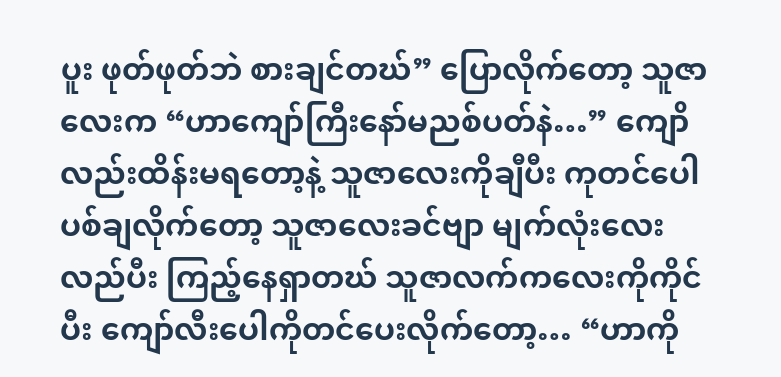ပူး ဖုတ်ဖုတ်ဘဲ စားချင်တဃ်” ပြောလိုက်တော့ သူဇာလေးက “ဟာကျော်ကြီးနော်မညစ်ပတ်နဲ…” ကျောိလည်းထိန်းမရတော့နဲ့ သူဇာလေးကိုချီပီး ကုတင်ပေါပစ်ချလိုက်တော့ သူဇာလေးခင်ဗျာ မျက်လုံးလေးလည်ပီး ကြည့်နေရှာတဃ် သူဇာလက်ကလေးကိုကိုင်ပီး ကျော်လီးပေါကိုတင်ပေးလိုက်တော့… “ဟာကို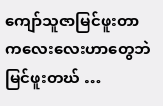ကျော်သူဇာမြင်ဖူးတာ ကလေးလေးဟာတွေဘဲ မြင်ဖူးတဃ် …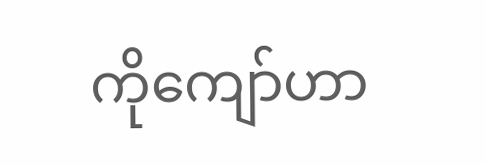ကိုကျော်ဟာ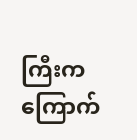ကြီးက ကြောက်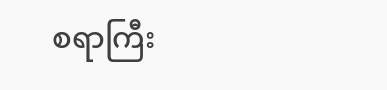စရာကြီး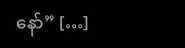နော်” […]